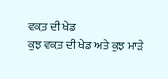ਵਕ਼ਤ ਦੀ ਖੇਡ
ਕੁਝ ਵਕ਼ਤ ਦੀ ਖੇਡ ਅਤੇ ਕੁਝ ਮਾੜੇ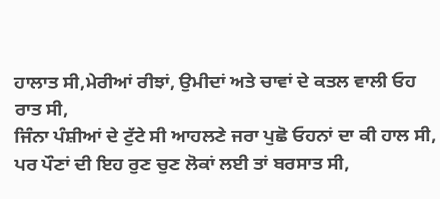ਹਾਲਾਤ ਸੀ,ਮੇਰੀਆਂ ਰੀਝਾਂ, ਉਮੀਦਾਂ ਅਤੇ ਚਾਵਾਂ ਦੇ ਕਤਲ ਵਾਲੀ ਓਹ ਰਾਤ ਸੀ,
ਜਿੰਨਾ ਪੰਸ਼ੀਆਂ ਦੇ ਟੁੱਟੇ ਸੀ ਆਹਲਣੇ ਜਰਾ ਪੁਛੋ ਓਹਨਾਂ ਦਾ ਕੀ ਹਾਲ ਸੀ,
ਪਰ ਪੌਣਾਂ ਦੀ ਇਹ ਰੁਣ ਚੁਣ ਲੋਕਾਂ ਲਈ ਤਾਂ ਬਰਸਾਤ ਸੀ,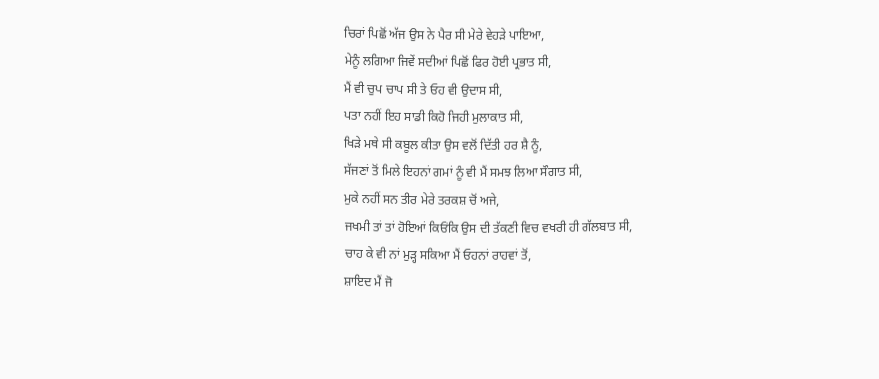ਚਿਰਾਂ ਪਿਛੋਂ ਅੱਜ ਉਸ ਨੇ ਪੈਰ ਸੀ ਮੇਰੇ ਵੇਹੜੇ ਪਾਇਆ,
ਮੇਨੂੰ ਲਗਿਆ ਜਿਵੇਂ ਸਦੀਆਂ ਪਿਛੋਂ ਫਿਰ ਹੋਈ ਪ੍ਰਭਾਤ ਸੀ,
ਮੈਂ ਵੀ ਚੁਪ ਚਾਪ ਸੀ ਤੇ ਓਹ ਵੀ ਉਦਾਸ ਸੀ,
ਪਤਾ ਨਹੀਂ ਇਹ ਸਾਡੀ ਕਿਹੋ ਜਿਹੀ ਮੁਲਾਕਾਤ ਸੀ,
ਖਿੜੇ ਮਥੇ ਸੀ ਕਬੂਲ ਕੀਤਾ ਉਸ ਵਲੋਂ ਦਿੱਤੀ ਹਰ ਸ਼ੈ ਨੂੰ,
ਸੱਜਣਾਂ ਤੋਂ ਮਿਲੇ ਇਹਨਾਂ ਗਮਾਂ ਨੂੰ ਵੀ ਮੈਂ ਸਮਝ ਲਿਆ ਸੌਗਾਤ ਸੀ,
ਮੁਕੇ ਨਹੀਂ ਸਨ ਤੀਰ ਮੇਰੇ ਤਰਕਸ਼ ਚੋਂ ਅਜੇ,
ਜਖਮੀ ਤਾਂ ਤਾਂ ਹੋਇਆਂ ਕਿਓਂਕਿ ਉਸ ਦੀ ਤੱਕਣੀ ਵਿਚ ਵਖਰੀ ਹੀ ਗੱਲਬਾਤ ਸੀ,
ਚਾਹ ਕੇ ਵੀ ਨਾਂ ਮੁੜ੍ਹ ਸਕਿਆ ਮੈਂ ਓਹਨਾਂ ਰਾਹਵਾਂ ਤੋਂ,
ਸ਼ਾਇਦ ਮੈਂ ਜੋ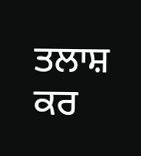ਤਲਾਸ਼ ਕਰ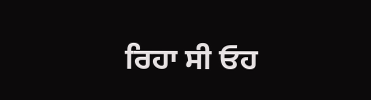ਰਿਹਾ ਸੀ ਓਹ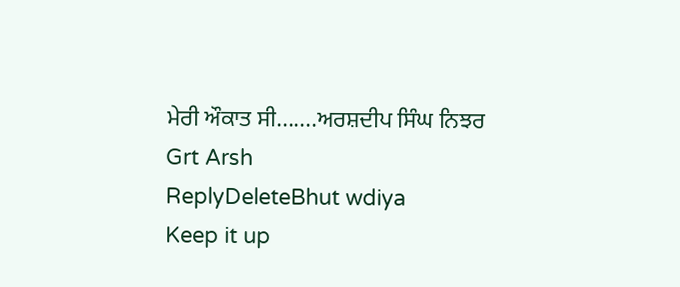ਮੇਰੀ ਔਕਾਤ ਸੀ.......ਅਰਸ਼ਦੀਪ ਸਿੰਘ ਨਿਝਰ
Grt Arsh
ReplyDeleteBhut wdiya
Keep it up